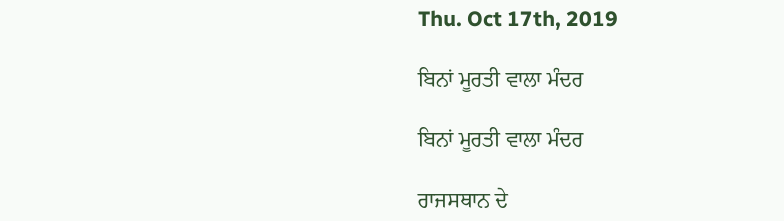Thu. Oct 17th, 2019

ਬਿਨਾਂ ਮੂਰਤੀ ਵਾਲਾ ਮੰਦਰ

ਬਿਨਾਂ ਮੂਰਤੀ ਵਾਲਾ ਮੰਦਰ

ਰਾਜਸਥਾਨ ਦੇ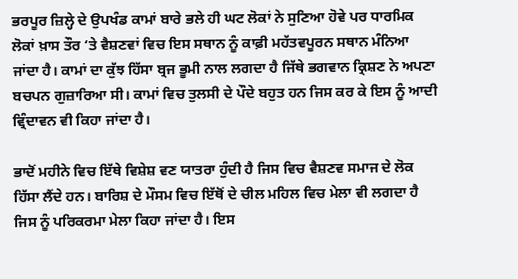ਭਰਪੂਰ ਜ਼ਿਲ੍ਹੇ ਦੇ ਉਪਖੰਡ ਕਾਮਾਂ ਬਾਰੇ ਭਲੇ ਹੀ ਘਟ ਲੋਕਾਂ ਨੇ ਸੁਣਿਆ ਹੋਵੇ ਪਰ ਧਾਰਮਿਕ ਲੋਕਾਂ ਖ਼ਾਸ ਤੌਰ ‘ਤੇ ਵੈਸ਼ਣਵਾਂ ਵਿਚ ਇਸ ਸਥਾਨ ਨੂੰ ਕਾਫ਼ੀ ਮਹੱਤਵਪੂਰਨ ਸਥਾਨ ਮੰਨਿਆ ਜਾਂਦਾ ਹੈ। ਕਾਮਾਂ ਦਾ ਕੁੱਝ ਹਿੱਸਾ ਬ੍ਰਜ ਭੂਮੀ ਨਾਲ ਲਗਦਾ ਹੈ ਜਿੱਥੇ ਭਗਵਾਨ ਕ੍ਰਿਸ਼ਣ ਨੇ ਅਪਣਾ ਬਚਪਨ ਗੁਜ਼ਾਰਿਆ ਸੀ। ਕਾਮਾਂ ਵਿਚ ਤੁਲਸੀ ਦੇ ਪੌਦੇ ਬਹੁਤ ਹਨ ਜਿਸ ਕਰ ਕੇ ਇਸ ਨੂੰ ਆਦੀ ਵ੍ਰਿੰਦਾਵਨ ਵੀ ਕਿਹਾ ਜਾਂਦਾ ਹੈ।

ਭਾਦੋਂ ਮਹੀਨੇ ਵਿਚ ਇੱਥੇ ਵਿਸ਼ੇਸ਼ ਵਣ ਯਾਤਰਾ ਹੁੰਦੀ ਹੈ ਜਿਸ ਵਿਚ ਵੈਸ਼ਣਵ ਸਮਾਜ ਦੇ ਲੋਕ ਹਿੱਸਾ ਲੈਂਦੇ ਹਨ। ਬਾਰਿਸ਼ ਦੇ ਮੌਸਮ ਵਿਚ ਇੱਥੋਂ ਦੇ ਚੀਲ ਮਹਿਲ ਵਿਚ ਮੇਲਾ ਵੀ ਲਗਦਾ ਹੈ ਜਿਸ ਨੂੰ ਪਰਿਕਰਮਾ ਮੇਲਾ ਕਿਹਾ ਜਾਂਦਾ ਹੈ। ਇਸ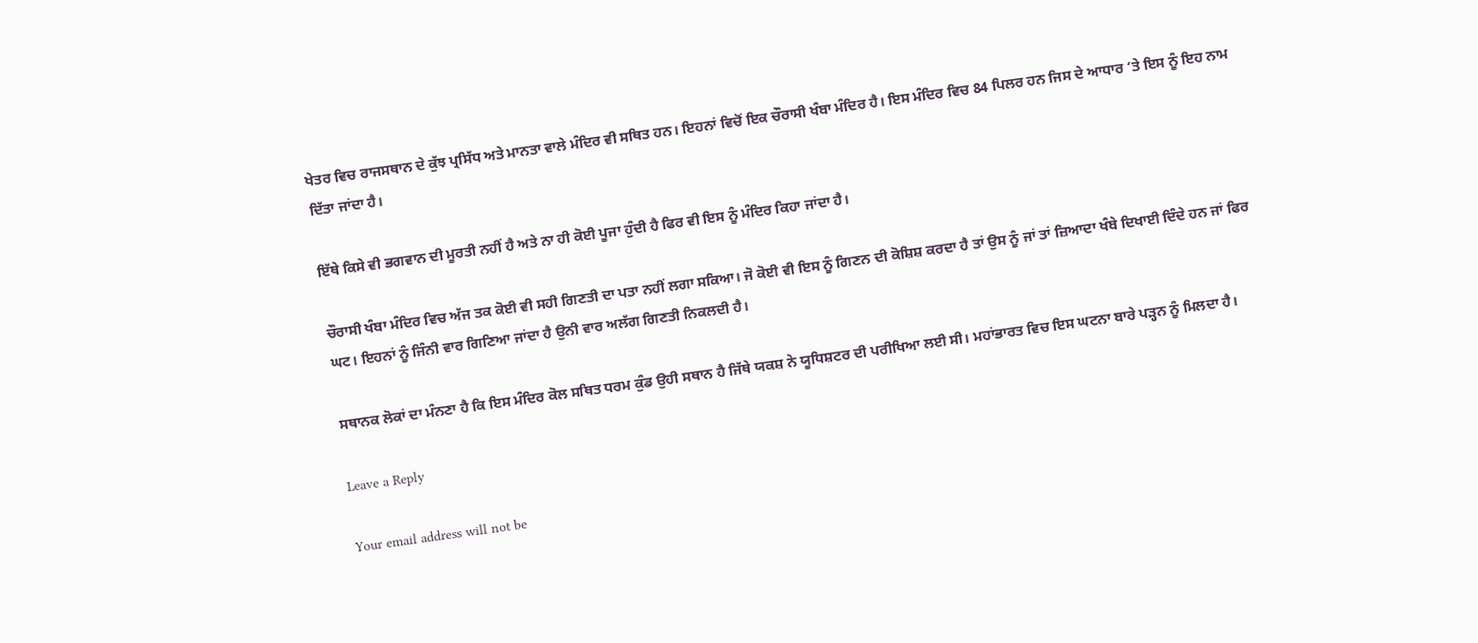ਖੇਤਰ ਵਿਚ ਰਾਜਸਥਾਨ ਦੇ ਕੁੱਝ ਪ੍ਰਸਿੱਧ ਅਤੇ ਮਾਨਤਾ ਵਾਲੇ ਮੰਦਿਰ ਵੀ ਸਥਿਤ ਹਨ। ਇਹਨਾਂ ਵਿਚੋਂ ਇਕ ਚੌਰਾਸੀ ਖੰਬਾ ਮੰਦਿਰ ਹੈ। ਇਸ ਮੰਦਿਰ ਵਿਚ 84 ਪਿਲਰ ਹਨ ਜਿਸ ਦੇ ਆਧਾਰ ‘ਤੇ ਇਸ ਨੂੰ ਇਹ ਨਾਮ ਦਿੱਤਾ ਜਾਂਦਾ ਹੈ।

ਇੱਥੇ ਕਿਸੇ ਵੀ ਭਗਵਾਨ ਦੀ ਮੂਰਤੀ ਨਹੀਂ ਹੈ ਅਤੇ ਨਾ ਹੀ ਕੋਈ ਪੂਜਾ ਹੁੰਦੀ ਹੈ ਫਿਰ ਵੀ ਇਸ ਨੂੰ ਮੰਦਿਰ ਕਿਹਾ ਜਾਂਦਾ ਹੈ।

ਚੌਰਾਸੀ ਖੰਬਾ ਮੰਦਿਰ ਵਿਚ ਅੱਜ ਤਕ ਕੋਈ ਵੀ ਸਹੀ ਗਿਣਤੀ ਦਾ ਪਤਾ ਨਹੀਂ ਲਗਾ ਸਕਿਆ। ਜੋ ਕੋਈ ਵੀ ਇਸ ਨੂੰ ਗਿਣਨ ਦੀ ਕੋਸ਼ਿਸ਼ ਕਰਦਾ ਹੈ ਤਾਂ ਉਸ ਨੂੰ ਜਾਂ ਤਾਂ ਜ਼ਿਆਦਾ ਖੰਬੇ ਦਿਖਾਈ ਦਿੰਦੇ ਹਨ ਜਾਂ ਫਿਰ ਘਟ। ਇਹਨਾਂ ਨੂੰ ਜਿੰਨੀ ਵਾਰ ਗਿਣਿਆ ਜਾਂਦਾ ਹੈ ਉਨੀ ਵਾਰ ਅਲੱਗ ਗਿਣਤੀ ਨਿਕਲਦੀ ਹੈ।

ਸਥਾਨਕ ਲੋਕਾਂ ਦਾ ਮੰਨਣਾ ਹੈ ਕਿ ਇਸ ਮੰਦਿਰ ਕੋਲ ਸਥਿਤ ਧਰਮ ਕੁੰਡ ਉਹੀ ਸਥਾਨ ਹੈ ਜਿੱਥੇ ਯਕਸ਼ ਨੇ ਯੂਧਿਸ਼ਟਰ ਦੀ ਪਰੀਖਿਆ ਲਈ ਸੀ। ਮਹਾਂਭਾਰਤ ਵਿਚ ਇਸ ਘਟਨਾ ਬਾਰੇ ਪੜ੍ਹਨ ਨੂੰ ਮਿਲਦਾ ਹੈ।

Leave a Reply

Your email address will not be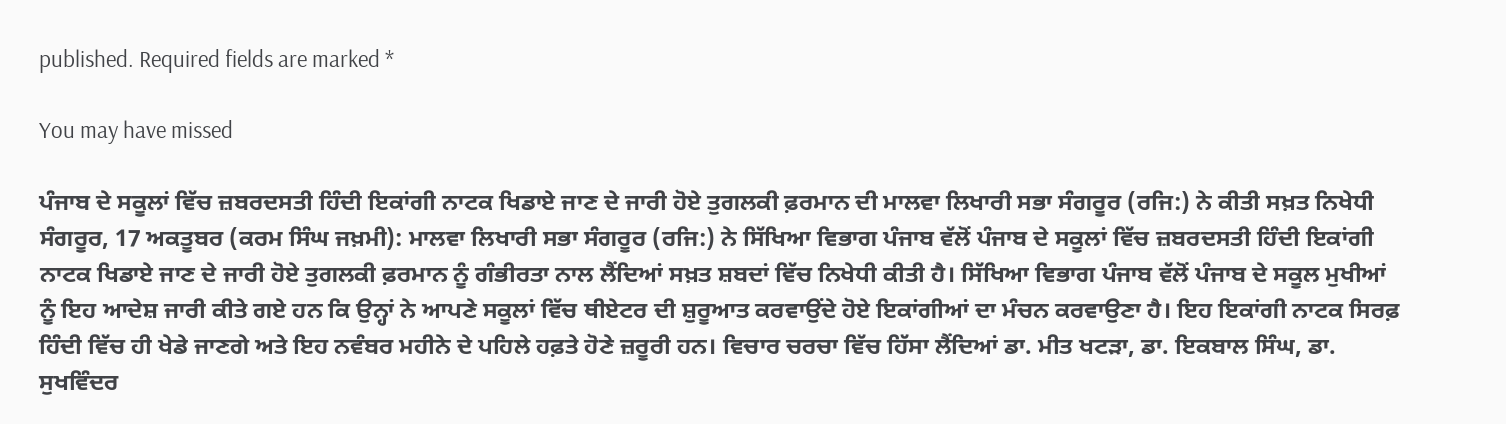published. Required fields are marked *

You may have missed

ਪੰਜਾਬ ਦੇ ਸਕੂਲਾਂ ਵਿੱਚ ਜ਼ਬਰਦਸਤੀ ਹਿੰਦੀ ਇਕਾਂਗੀ ਨਾਟਕ ਖਿਡਾਏ ਜਾਣ ਦੇ ਜਾਰੀ ਹੋਏ ਤੁਗਲਕੀ ਫ਼ਰਮਾਨ ਦੀ ਮਾਲਵਾ ਲਿਖਾਰੀ ਸਭਾ ਸੰਗਰੂਰ (ਰਜਿ:) ਨੇ ਕੀਤੀ ਸਖ਼ਤ ਨਿਖੇਧੀ ਸੰਗਰੂਰ, 17 ਅਕਤੂਬਰ (ਕਰਮ ਸਿੰਘ ਜਖ਼ਮੀ): ਮਾਲਵਾ ਲਿਖਾਰੀ ਸਭਾ ਸੰਗਰੂਰ (ਰਜਿ:) ਨੇ ਸਿੱਖਿਆ ਵਿਭਾਗ ਪੰਜਾਬ ਵੱਲੋਂ ਪੰਜਾਬ ਦੇ ਸਕੂਲਾਂ ਵਿੱਚ ਜ਼ਬਰਦਸਤੀ ਹਿੰਦੀ ਇਕਾਂਗੀ ਨਾਟਕ ਖਿਡਾਏ ਜਾਣ ਦੇ ਜਾਰੀ ਹੋਏ ਤੁਗਲਕੀ ਫ਼ਰਮਾਨ ਨੂੰ ਗੰਭੀਰਤਾ ਨਾਲ ਲੈਂਦਿਆਂ ਸਖ਼ਤ ਸ਼ਬਦਾਂ ਵਿੱਚ ਨਿਖੇਧੀ ਕੀਤੀ ਹੈ। ਸਿੱਖਿਆ ਵਿਭਾਗ ਪੰਜਾਬ ਵੱਲੋਂ ਪੰਜਾਬ ਦੇ ਸਕੂਲ ਮੁਖੀਆਂ ਨੂੰ ਇਹ ਆਦੇਸ਼ ਜਾਰੀ ਕੀਤੇ ਗਏ ਹਨ ਕਿ ਉਨ੍ਹਾਂ ਨੇ ਆਪਣੇ ਸਕੂਲਾਂ ਵਿੱਚ ਥੀਏਟਰ ਦੀ ਸ਼ੁਰੂਆਤ ਕਰਵਾਉਂਦੇ ਹੋਏ ਇਕਾਂਗੀਆਂ ਦਾ ਮੰਚਨ ਕਰਵਾਉਣਾ ਹੈ। ਇਹ ਇਕਾਂਗੀ ਨਾਟਕ ਸਿਰਫ਼ ਹਿੰਦੀ ਵਿੱਚ ਹੀ ਖੇਡੇ ਜਾਣਗੇ ਅਤੇ ਇਹ ਨਵੰਬਰ ਮਹੀਨੇ ਦੇ ਪਹਿਲੇ ਹਫ਼ਤੇ ਹੋਣੇ ਜ਼ਰੂਰੀ ਹਨ। ਵਿਚਾਰ ਚਰਚਾ ਵਿੱਚ ਹਿੱਸਾ ਲੈਂਦਿਆਂ ਡਾ. ਮੀਤ ਖਟੜਾ, ਡਾ. ਇਕਬਾਲ ਸਿੰਘ, ਡਾ. ਸੁਖਵਿੰਦਰ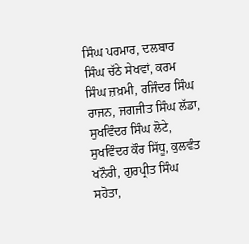ਸਿੰਘ ਪਰਮਾਰ, ਦਲਬਾਰ ਸਿੰਘ ਚੱਠੇ ਸੇਖਵਾਂ, ਕਰਮ ਸਿੰਘ ਜ਼ਖ਼ਮੀ, ਰਜਿੰਦਰ ਸਿੰਘ ਰਾਜਨ, ਜਗਜੀਤ ਸਿੰਘ ਲੱਡਾ, ਸੁਖਵਿੰਦਰ ਸਿੰਘ ਲੋਟੇ, ਸੁਖਵਿੰਦਰ ਕੌਰ ਸਿੱਧੂ, ਕੁਲਵੰਤ ਖਨੌਰੀ, ਗੁਰਪ੍ਰੀਤ ਸਿੰਘ ਸਹੋਤਾ,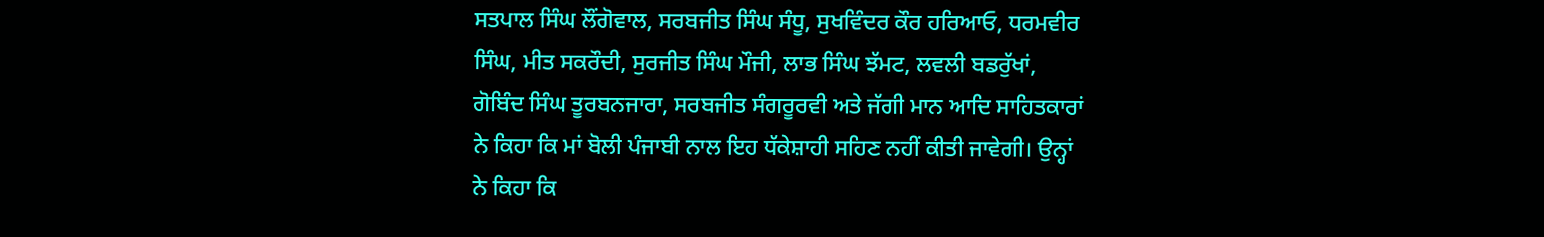ਸਤਪਾਲ ਸਿੰਘ ਲੌਂਗੋਵਾਲ, ਸਰਬਜੀਤ ਸਿੰਘ ਸੰਧੂ, ਸੁਖਵਿੰਦਰ ਕੌਰ ਹਰਿਆਓ, ਧਰਮਵੀਰ ਸਿੰਘ, ਮੀਤ ਸਕਰੌਦੀ, ਸੁਰਜੀਤ ਸਿੰਘ ਮੌਜੀ, ਲਾਭ ਸਿੰਘ ਝੱਮਟ, ਲਵਲੀ ਬਡਰੁੱਖਾਂ, ਗੋਬਿੰਦ ਸਿੰਘ ਤੂਰਬਨਜਾਰਾ, ਸਰਬਜੀਤ ਸੰਗਰੂਰਵੀ ਅਤੇ ਜੱਗੀ ਮਾਨ ਆਦਿ ਸਾਹਿਤਕਾਰਾਂ ਨੇ ਕਿਹਾ ਕਿ ਮਾਂ ਬੋਲੀ ਪੰਜਾਬੀ ਨਾਲ ਇਹ ਧੱਕੇਸ਼ਾਹੀ ਸਹਿਣ ਨਹੀਂ ਕੀਤੀ ਜਾਵੇਗੀ। ਉਨ੍ਹਾਂ ਨੇ ਕਿਹਾ ਕਿ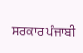ਸਰਕਾਰ ਪੰਜਾਬੀ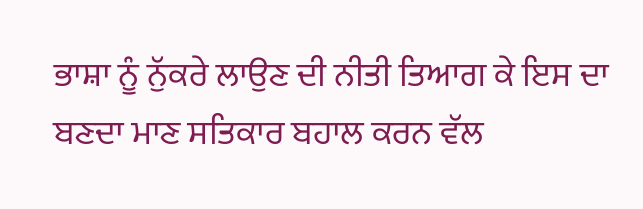ਭਾਸ਼ਾ ਨੂੰ ਨੁੱਕਰੇ ਲਾਉਣ ਦੀ ਨੀਤੀ ਤਿਆਗ ਕੇ ਇਸ ਦਾ ਬਣਦਾ ਮਾਣ ਸਤਿਕਾਰ ਬਹਾਲ ਕਰਨ ਵੱਲ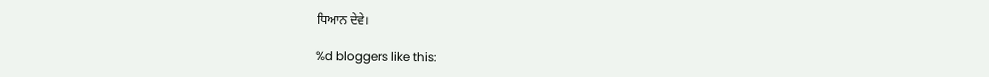ਧਿਆਨ ਦੇਵੇ।

%d bloggers like this: